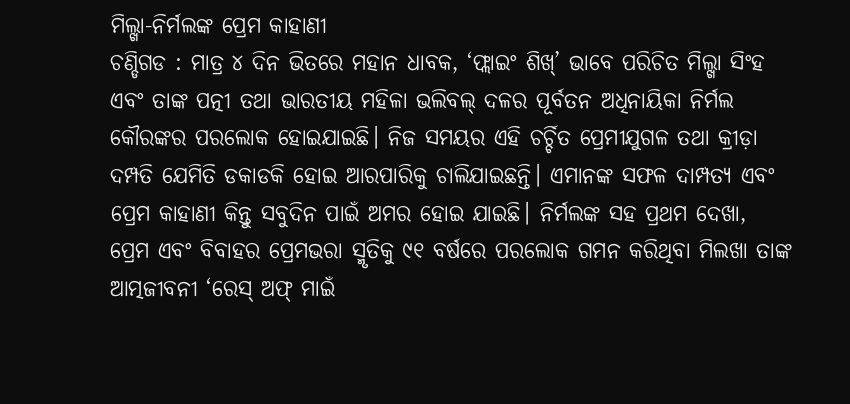ମିଲ୍ଖା-ନିର୍ମଲଙ୍କ ପ୍ରେମ କାହାଣୀ
ଚଣ୍ଡିଗଡ : ମାତ୍ର ୪ ଦିନ ଭିତରେ ମହାନ ଧାବକ, ‘ଫ୍ଲାଇଂ ଶିଖ୍’ ଭାବେ ପରିଚିତ ମିଲ୍ଖା ସିଂହ ଏବଂ ତାଙ୍କ ପତ୍ନୀ ତଥା ଭାରତୀୟ ମହିଳା ଭଲିବଲ୍ ଦଳର ପୂର୍ବତନ ଅଧିନାୟିକା ନିର୍ମଲ କୌରଙ୍କର ପରଲୋକ ହୋଇଯାଇଛି। ନିଜ ସମୟର ଏହି ଚର୍ଚ୍ଚିତ ପ୍ରେମୀଯୁଗଳ ତଥା କ୍ରୀଡ଼ା ଦମ୍ପତି ଯେମିତି ଡକାଡକି ହୋଇ ଆରପାରିକୁ ଚାଲିଯାଇଛନ୍ତି। ଏମାନଙ୍କ ସଫଳ ଦାମ୍ପତ୍ୟ ଏବଂ ପ୍ରେମ କାହାଣୀ କିନ୍ତୁ ସବୁଦିନ ପାଇଁ ଅମର ହୋଇ ଯାଇଛି। ନିର୍ମଲଙ୍କ ସହ ପ୍ରଥମ ଦେଖା, ପ୍ରେମ ଏବଂ ବିବାହର ପ୍ରେମଭରା ସ୍ମୃତିକୁ ୯୧ ବର୍ଷରେ ପରଲୋକ ଗମନ କରିଥିବା ମିଲଖା ତାଙ୍କ ଆତ୍ମଜୀବନୀ ‘ରେସ୍ ଅଫ୍ ମାଇଁ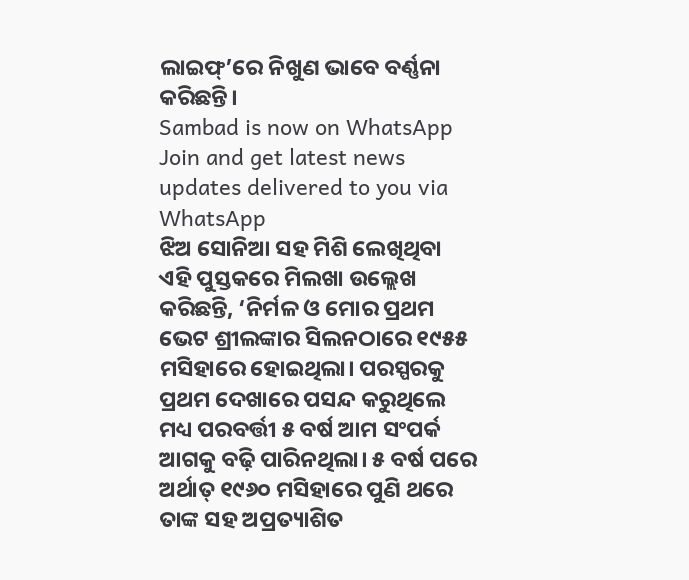ଲାଇଫ୍’ରେ ନିଖୁଣ ଭାବେ ବର୍ଣ୍ଣନା କରିଛନ୍ତି।
Sambad is now on WhatsApp
Join and get latest news updates delivered to you via WhatsApp
ଝିଅ ସୋନିଆ ସହ ମିଶି ଲେଖିଥିବା ଏହି ପୁସ୍ତକରେ ମିଲଖା ଉଲ୍ଲେଖ କରିଛନ୍ତି, ‘ନିର୍ମଳ ଓ ମୋର ପ୍ରଥମ ଭେଟ ଶ୍ରୀଲଙ୍କାର ସିଲନଠାରେ ୧୯୫୫ ମସିହାରେ ହୋଇଥିଲା। ପରସ୍ପରକୁ ପ୍ରଥମ ଦେଖାରେ ପସନ୍ଦ କରୁଥିଲେ ମଧ୍ୟ ପରବର୍ତ୍ତୀ ୫ ବର୍ଷ ଆମ ସଂପର୍କ ଆଗକୁ ବଢ଼ି ପାରିନଥିଲା। ୫ ବର୍ଷ ପରେ ଅର୍ଥାତ୍ ୧୯୬୦ ମସିହାରେ ପୁଣି ଥରେ ତାଙ୍କ ସହ ଅପ୍ରତ୍ୟାଶିତ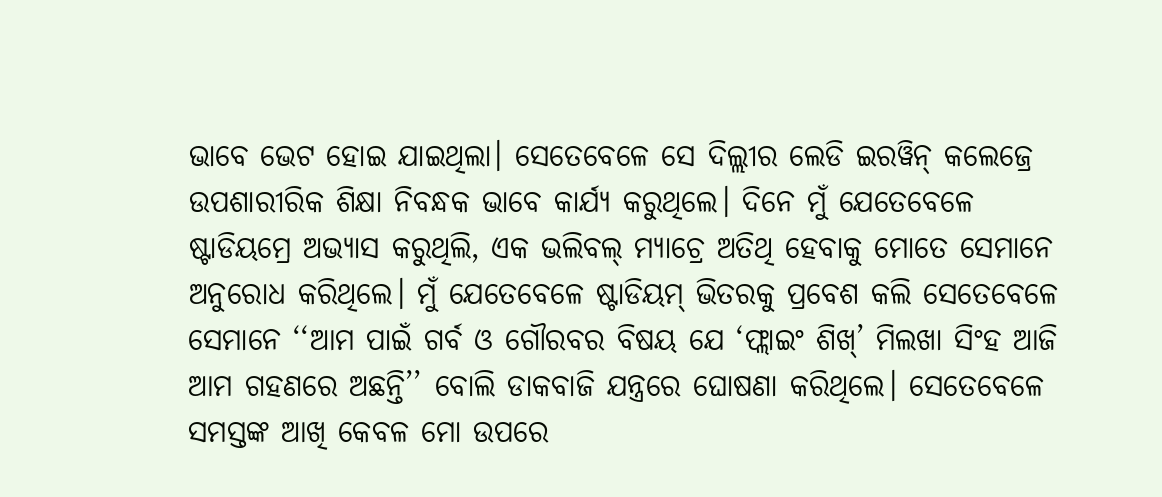ଭାବେ ଭେଟ ହୋଇ ଯାଇଥିଲା। ସେତେବେଳେ ସେ ଦିଲ୍ଲୀର ଲେଡି ଇରୱିନ୍ କଲେଜ୍ରେ ଉପଶାରୀରିକ ଶିକ୍ଷା ନିବନ୍ଧକ ଭାବେ କାର୍ଯ୍ୟ କରୁଥିଲେ। ଦିନେ ମୁଁ ଯେତେବେଳେ ଷ୍ଟାଡିୟମ୍ରେ ଅଭ୍ୟାସ କରୁଥିଲି, ଏକ ଭଲିବଲ୍ ମ୍ୟାଚ୍ରେ ଅତିଥି ହେବାକୁ ମୋତେ ସେମାନେ ଅନୁରୋଧ କରିଥିଲେ। ମୁଁ ଯେତେବେଳେ ଷ୍ଟାଡିୟମ୍ ଭିତରକୁ ପ୍ରବେଶ କଲି ସେତେବେଳେ ସେମାନେ ‘‘ଆମ ପାଇଁ ଗର୍ବ ଓ ଗୌରବର ବିଷୟ ଯେ ‘ଫ୍ଲାଇଂ ଶିଖ୍’ ମିଲଖା ସିଂହ ଆଜି ଆମ ଗହଣରେ ଅଛନ୍ତି’’ ବୋଲି ଡାକବାଜି ଯନ୍ତ୍ରରେ ଘୋଷଣା କରିଥିଲେ। ସେତେବେଳେ ସମସ୍ତଙ୍କ ଆଖି କେବଳ ମୋ ଉପରେ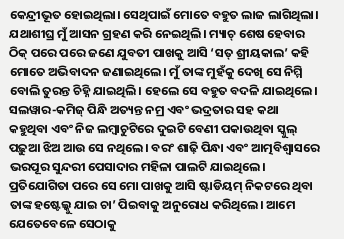କେନ୍ଦ୍ରୀଭୂତ ହୋଇଥିଲା। ସେଥିପାଇଁ ମୋତେ ବହୁତ ଲାଜ ଲାଗିଥିଲା। ଯଥାଶୀଘ୍ର ମୁଁ ଆସନ ଗ୍ରହଣ କରି ନେଇଥିଲି। ମ୍ୟାଚ୍ ଶେଷ ହେବାର ଠିକ୍ ପରେ ପରେ ଜଣେ ଯୁବତୀ ପାଖକୁ ଆସି ‘ସତ୍ ଶ୍ରୀୟକାଲ’ କହି ମୋତେ ଅଭିବାଦନ ଜଣାଇଥିଲେ। ମୁଁ ତାଙ୍କ ମୁହଁକୁ ଦେଖି ସେ ନିମ୍ମି ବୋଲି ତୁରନ୍ତ ଚିହ୍ନି ଯାଇଥିଲି। ହେଲେ ସେ ବହୁତ ବଦଳି ଯାଇଥିଲେ।
ସଲୱାର-କମିଜ୍ ପିନ୍ଧି ଅତ୍ୟନ୍ତ ନମ୍ର ଏବଂ ଭଦ୍ରତାର ସହ କଥା କହୁଥିବା ଏବଂ ନିଜ ଲମ୍ବାଚୁଟିରେ ଦୁଇଟି ବେଣୀ ପକାଉଥିବା ସ୍କୁଲ୍ ପଢ଼ୁଆ ଝିଅ ଆଉ ସେ ନଥିଲେ। ବରଂ ଶାଢ଼ି ପିନ୍ଧା ଏବଂ ଆତ୍ମବିଶ୍ବାସରେ ଭରପୂର ସୁନ୍ଦରୀ ପେସାଦାର ମହିଳା ପାଲଟି ଯାଇଥିଲେ। ପ୍ରତିଯୋଗିତା ପରେ ସେ ମୋ ପାଖକୁ ଆସି ଷ୍ଟାଡିୟମ୍ ନିକଟରେ ଥିବା ତାଙ୍କ ହଷ୍ଟେଲ୍କୁ ଯାଇ ଚା’ ପିଇବାକୁ ଅନୁରୋଧ କରିଥିଲେ। ଆମେ ଯେତେବେଳେ ସେଠାକୁ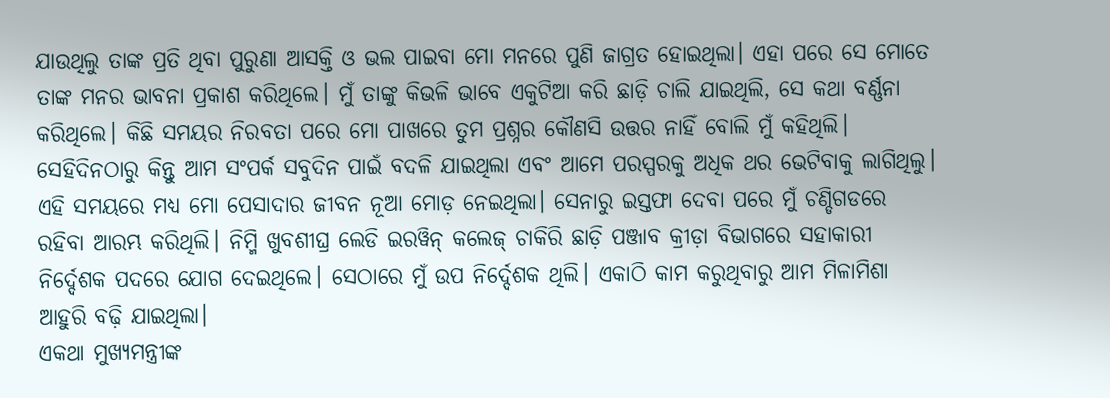ଯାଉଥିଲୁ ତାଙ୍କ ପ୍ରତି ଥିବା ପୁରୁଣା ଆସକ୍ତି ଓ ଭଲ ପାଇବା ମୋ ମନରେ ପୁଣି ଜାଗ୍ରତ ହୋଇଥିଲା। ଏହା ପରେ ସେ ମୋତେ ତାଙ୍କ ମନର ଭାବନା ପ୍ରକାଶ କରିଥିଲେ। ମୁଁ ତାଙ୍କୁ କିଭଳି ଭାବେ ଏକୁଟିଆ କରି ଛାଡ଼ି ଚାଲି ଯାଇଥିଲି, ସେ କଥା ବର୍ଣ୍ଣନା କରିଥିଲେ। କିଛି ସମୟର ନିରବତା ପରେ ମୋ ପାଖରେ ତୁମ ପ୍ରଶ୍ନର କୌଣସି ଉତ୍ତର ନାହିଁ ବୋଲି ମୁଁ କହିଥିଲି। ସେହିଦିନଠାରୁ କିନ୍ତୁ ଆମ ସଂପର୍କ ସବୁଦିନ ପାଇଁ ବଦଳି ଯାଇଥିଲା ଏବଂ ଆମେ ପରସ୍ପରକୁ ଅଧିକ ଥର ଭେଟିବାକୁ ଲାଗିଥିଲୁ। ଏହି ସମୟରେ ମଧ୍ୟ ମୋ ପେସାଦାର ଜୀବନ ନୂଆ ମୋଡ଼ ନେଇଥିଲା। ସେନାରୁ ଇସ୍ତଫା ଦେବା ପରେ ମୁଁ ଚଣ୍ଡିଗଡରେ ରହିବା ଆରମ୍ଭ କରିଥିଲି। ନିମ୍ମି ଖୁବଶୀଘ୍ର ଲେଡି ଇରୱିନ୍ କଲେଜ୍ ଚାକିରି ଛାଡ଼ି ପଞ୍ଜାବ କ୍ରୀଡ଼ା ବିଭାଗରେ ସହାକାରୀ ନିର୍ଦ୍ଦେଶକ ପଦରେ ଯୋଗ ଦେଇଥିଲେ। ସେଠାରେ ମୁଁ ଉପ ନିର୍ଦ୍ଦେଶକ ଥିଲି। ଏକାଠି କାମ କରୁଥିବାରୁ ଆମ ମିଳାମିଶା ଆହୁରି ବଢ଼ି ଯାଇଥିଲା।
ଏକଥା ମୁଖ୍ୟମନ୍ତ୍ରୀଙ୍କ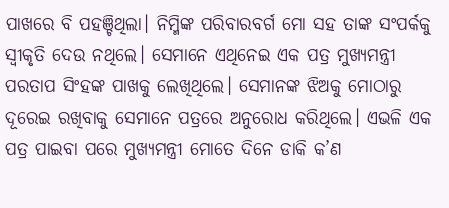ପାଖରେ ବି ପହଞ୍ଚିଥିଲା। ନିମ୍ମିଙ୍କ ପରିବାରବର୍ଗ ମୋ ସହ ତାଙ୍କ ସଂପର୍କକୁ ସ୍ବୀକୃତି ଦେଉ ନଥିଲେ। ସେମାନେ ଏଥିନେଇ ଏକ ପତ୍ର ମୁଖ୍ୟମନ୍ତ୍ରୀ ପରତାପ ସିଂହଙ୍କ ପାଖକୁ ଲେଖିଥିଲେ। ସେମାନଙ୍କ ଝିଅକୁ ମୋଠାରୁ ଦୂରେଇ ରଖିବାକୁ ସେମାନେ ପତ୍ରରେ ଅନୁରୋଧ କରିଥିଲେ। ଏଭଳି ଏକ ପତ୍ର ପାଇବା ପରେ ମୁଖ୍ୟମନ୍ତ୍ରୀ ମୋତେ ଦିନେ ଡାକି କ’ଣ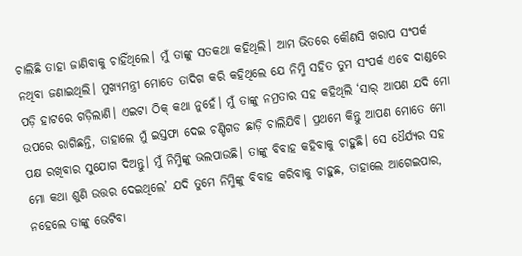ଚାଲିଛି ତାହା ଜାଣିବାକୁ ଚାହିଁଥିଲେ। ମୁଁ ତାଙ୍କୁ ସତକଥା କହିଥିଲି। ଆମ ଭିତରେ କୌଣସି ଖରାପ ସଂପର୍କ ନଥିବା ଜଣାଇଥିଲି। ମୁଖ୍ୟମନ୍ତ୍ରୀ ମୋତେ ତାଦିଗ କରି କହିଥିଲେ ଯେ ନିମ୍ମି ସହିତ ତୁମ ସଂପର୍କ ଏବେ ଦାଣ୍ଡରେ ପଡ଼ି ହାଟରେ ଗଡ଼ିଲାଣି। ଏଇଟା ଠିକ୍ କଥା ନୁହେଁ। ମୁଁ ତାଙ୍କୁ ନମ୍ରତାର ସହ କହିଥିଲି ‘ସାର୍ ଆପଣ ଯଦି ମୋ ଉପରେ ରାଗିଛନ୍ତି, ତାହାଲେ ମୁଁ ଇସ୍ତଫା ଦେଇ ଚଣ୍ଡିଗଡ ଛାଡ଼ି ଚାଲିଯିବି। ପ୍ରଥମେ କିନ୍ତୁ ଆପଣ ମୋତେ ମୋ ପକ୍ଷ ରଖିବାର ସୁଯୋଗ ଦିଅନ୍ତୁ। ମୁଁ ନିମ୍ମିଙ୍କୁ ଭଲପାଉଛି। ତାଙ୍କୁ ବିବାହ କହିବାକୁ ଚାହୁଛି। ସେ ଧୈର୍ଯ୍ୟର ସହ ମୋ କଥା ଶୁଣି ଉତ୍ତର ଦେଇଥିଲେ’ ଯଦି ତୁମେ ନିମ୍ମିଙ୍କୁ ବିବାହ କରିବାକୁ ଚାହୁଛ, ତାହାଲେ ଆଗେଇପାର, ନହେଲେ ତାଙ୍କୁ ଭେଟିବା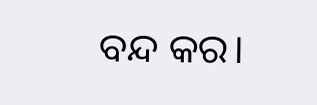ବନ୍ଦ କର।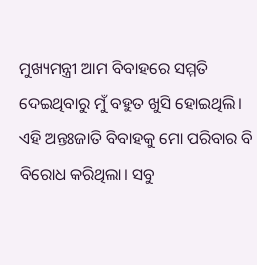ମୁଖ୍ୟମନ୍ତ୍ରୀ ଆମ ବିବାହରେ ସମ୍ମତି ଦେଇଥିବାରୁ ମୁଁ ବହୁତ ଖୁସି ହୋଇଥିଲି। ଏହି ଅନ୍ତଃଜାତି ବିବାହକୁ ମୋ ପରିବାର ବି ବିରୋଧ କରିଥିଲା। ସବୁ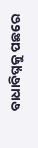ବାଧାବିଘ୍ନକୁ ପଛରେ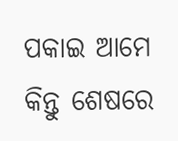ପକାଇ ଆମେ କିନ୍ତୁ ଶେଷରେ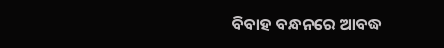ବିବାହ ବନ୍ଧନରେ ଆବଦ୍ଧ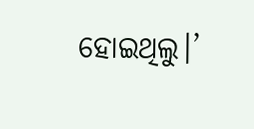ହୋଇଥିଲୁ।’